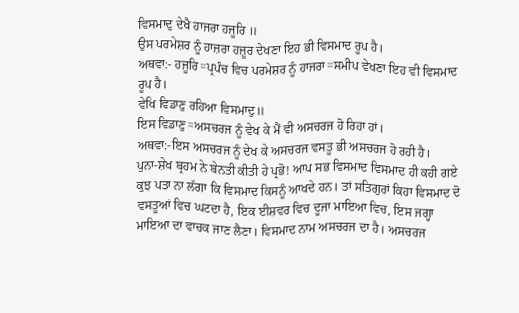ਵਿਸਮਾਦੁ ਦੇਖੈ ਹਾਜਰਾ ਹਜੂਰਿ ॥
ਉਸ ਪਰਮੇਸ਼ਰ ਨੂੰ ਹਾਜ਼ਰਾ ਹਜ਼ੂਰ ਦੇਖਣਾ ਇਹ ਭੀ ਵਿਸਮਾਦ ਰੂਪ ਹੈ।
ਅਥਵਾ:- ਹਜੂਰਿ=ਪ੍ਰਪੰਚ ਵਿਚ ਪਰਮੇਸ਼ਰ ਨੂੰ ਹਾਜਰਾ=ਸਮੀਪ ਵੇਖਣਾ ਇਹ ਵੀ ਵਿਸਮਾਦ ਰੂਪ ਹੈ।
ਵੇਖਿ ਵਿਡਾਣੁ ਰਹਿਆ ਵਿਸਮਾਦੁ॥
ਇਸ ਵਿਡਾਣੁ=ਅਸਚਰਜ ਨੂੰ ਵੇਖ ਕੇ ਮੈਂ ਵੀ ਅਸਚਰਜ ਹੋ ਰਿਹਾ ਹਾਂ।
ਅਥਵਾ:-ਇਸ ਅਸਚਰਜ ਨੂੰ ਦੇਖ ਕੇ ਅਸਚਰਜ ਵਸਤੂ ਭੀ ਅਸਚਰਜ ਹੋ ਰਹੀ ਹੈ।
ਪੁਨਾ-ਸ਼ੇਖ ਬ੍ਰਹਮ ਨੇ ਬੇਨਤੀ ਕੀਤੀ ਹੇ ਪ੍ਰਭੋ! ਆਪ ਸਭ ਵਿਸਮਾਦ ਵਿਸਮਾਦ ਹੀ ਕਹੀ ਗਏ ਕੁਝ ਪਤਾ ਨਾ ਲੱਗਾ ਕਿ ਵਿਸਮਾਦ ਕਿਸਨੂੰ ਆਖਦੇ ਹਨ। ਤਾਂ ਸਤਿਗੁਰਾਂ ਕਿਹਾ ਵਿਸਮਾਦ ਦੋ ਵਸਤੂਆਂ ਵਿਚ ਘਟਦਾ ਹੈ, ਇਕ ਈਸ਼ਵਰ ਵਿਚ ਦੂਜਾ ਮਾਇਆ ਵਿਚ, ਇਸ ਜਗ੍ਹਾ ਮਾਇਆ ਦਾ ਵਾਚਕ ਜਾਣ ਲੈਣਾ। ਵਿਸਮਾਦ ਨਾਮ ਅਸਚਰਜ ਦਾ ਹੈ। ਅਸਚਰਜ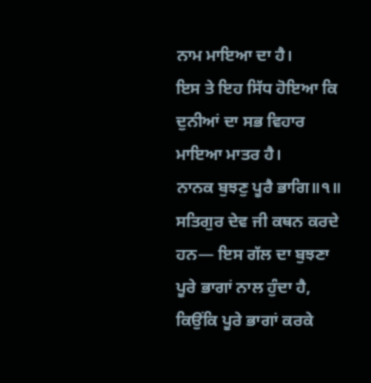ਨਾਮ ਮਾਇਆ ਦਾ ਹੈ।
ਇਸ ਤੇ ਇਹ ਸਿੱਧ ਹੋਇਆ ਕਿ ਦੁਨੀਆਂ ਦਾ ਸਭ ਵਿਹਾਰ ਮਾਇਆ ਮਾਤਰ ਹੈ।
ਨਾਨਕ ਬੁਝਣੁ ਪੂਰੈ ਭਾਗਿ॥੧॥
ਸਤਿਗੁਰ ਦੇਵ ਜੀ ਕਥਨ ਕਰਦੇ ਹਨ— ਇਸ ਗੱਲ ਦਾ ਬੁਝਣਾ ਪੂਰੇ ਭਾਗਾਂ ਨਾਲ ਹੁੰਦਾ ਹੈ, ਕਿਉਂਕਿ ਪੂਰੇ ਭਾਗਾਂ ਕਰਕੇ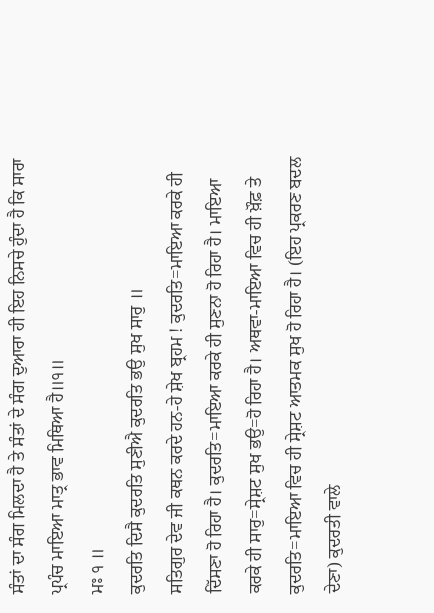ਸੰਤਾਂ ਦਾ ਸੰਗ ਮਿਲਦਾ ਹੈ ਤੇ ਸੰਤਾਂ ਦੇ ਸੰਗ ਦੁਆਰਾ ਹੀ ਇਹ ਨਿਸਚੇ ਹੁੰਦਾ ਹੈ ਕਿ ਸਾਰਾ ਪ੍ਰਪੰਚ ਮਾਇਆ ਮਾਤ੍ਰ ਭਾਵ ਮਿਥਿਆ ਹੈ॥੧॥
ਮਃ ੧ ॥
ਕੁਦਰਤਿ ਦਿਸੈ ਕੁਦਰਤਿ ਸੁਣੀਐ ਕੁਦਰਤਿ ਭਉ ਸੁਖ ਸਾਰੁ ॥
ਸਤਿਗੁਰ ਦੇਵ ਜੀ ਕਥਨ ਕਰਦੇ ਹਨ-ਹੇ ਸ਼ੇਖ ਬ੍ਰਹਮ ! ਕੁਦਰਤਿ=ਮਾਇਆ ਕਰਕੇ ਹੀ ਦਿੱਸਣਾ ਹੋ ਰਿਹਾ ਹੈ। ਕੁਦਰਤਿ=ਮਾਇਆ ਕਰਕੇ ਹੀ ਸੁਣਨਾ ਹੋ ਰਿਹਾ ਹੈ। ਮਾਇਆ ਕਰਕੇ ਹੀ ਸਾਰੁ=ਸ੍ਰੇਸ਼ਟ ਸੁਖ ਭਉ=ਹੋ ਰਿਹਾ ਹੈ। ਅਥਵਾ-ਮਾਇਆ ਵਿਚ ਹੀ ਖ਼ੌਫ਼ ਤੇ ਕੁਦਰਤਿ=ਮਾਇਆ ਵਿਚ ਹੀ ਸ੍ਰੇਸ਼ਟ ਆਤਮਕ ਸੁਖ ਹੋ ਰਿਹਾ ਹੈ। (ਇਹ ਪ੍ਰਕਰਣ ਬਦਲ ਦੇਣਾ) ਕੁਦਰਤੀ ਵਾਲੇ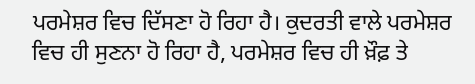ਪਰਮੇਸ਼ਰ ਵਿਚ ਦਿੱਸਣਾ ਹੋ ਰਿਹਾ ਹੈ। ਕੁਦਰਤੀ ਵਾਲੇ ਪਰਮੇਸ਼ਰ ਵਿਚ ਹੀ ਸੁਣਨਾ ਹੋ ਰਿਹਾ ਹੈ, ਪਰਮੇਸ਼ਰ ਵਿਚ ਹੀ ਖ਼ੌਫ਼ ਤੇ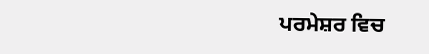ਪਰਮੇਸ਼ਰ ਵਿਚ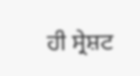ਹੀ ਸ੍ਰੇਸ਼ਟ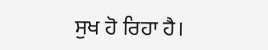ਸੁਖ ਹੋ ਰਿਹਾ ਹੈ।